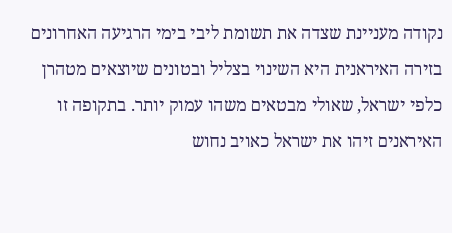נקודה מעניינת שצדה את תשומת ליבי בימי הרגיעה האחרונים בזירה האיראנית היא השינוי בצליל ובטונים שיוצאים מטהרן כלפי ישראל, שאולי מבטאים משהו עמוק יותר. בתקופה זו האיראנים זיהו את ישראל כאויב נחוש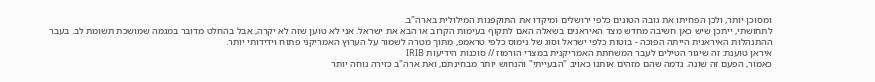ומסוכן יותר, ולכן הפחיתו את גובה הטונים כלפי ירושלים ומיקדו את התוקפנות המילולית בארה"ב.
לתחושתי, ייתכן שיש כאן חשיבה מחדש מצד האיראנים בשאלה האם לתקוף בעימות הקרוב או הבא את ישראל. אני לא טוען שזה לא יקרה, אבל בהחלט מדובר במגמה שמושכת תשומת לב. בעבר ההתנהלות האיראנית הייתה הפוכה - בוטות כלפי ישראל וסוג של נימוס כלפי טראמפ, מתוך מטרה לשמור על הערוץ האמריקני פתוח וידידותי יותר.
איראן טוענת: זה שיגור הטילים לעבר המשחתת האמריקנית במצרי הורמוז // סוכנות הידיעות IRIB
כאמור, הפעם זה שונה. נדמה שהם מזהים אותנו כאויב "הבעייתי" והנחוש יותר מבחינתם, ואת ארה"ב כזירה נוחה יותר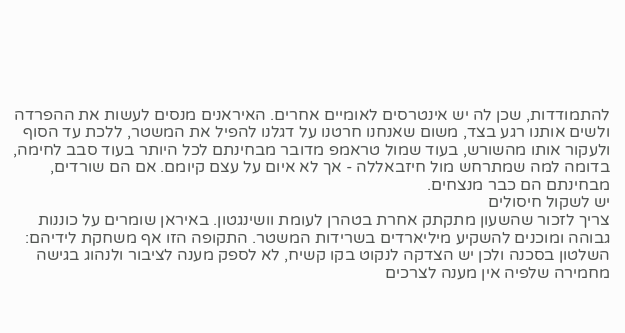להתמודדות, שכן לה יש אינטרסים לאומיים אחרים. האיראנים מנסים לעשות את ההפרדה ולשים אותנו רגע בצד, משום שאנחנו חרטנו על דגלנו להפיל את המשטר, ללכת עד הסוף ולעקור אותו מהשורש, בעוד שמול טראמפ מדובר מבחינתם לכל היותר בעוד סבב לחימה, בדומה למה שמתרחש מול חיזבאללה - אך לא איום על עצם קיומם. אם הם שורדים, מבחינתם הם כבר מנצחים.
יש לשקול חיסולים
צריך לזכור שהשעון מתקתק אחרת בטהרן לעומת וושינגטון. באיראן שומרים על כוננות גבוהה ומוכנים להשקיע מיליארדים בשרידות המשטר. התקופה הזו אף משחקת לידיהם: השלטון בסכנה ולכן יש הצדקה לנקוט בקו קשיח, לא לספק מענה לציבור ולנהוג בגישה מחמירה שלפיה אין מענה לצרכים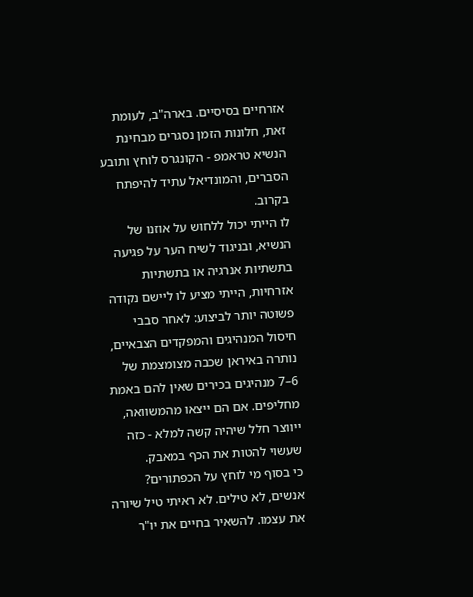אזרחיים בסיסיים. בארה"ב, לעומת זאת, חלונות הזמן נסגרים מבחינת הנשיא טראמפ - הקונגרס לוחץ ותובע הסברים, והמונדיאל עתיד להיפתח בקרוב.
לו הייתי יכול ללחוש על אוזנו של הנשיא, ובניגוד לשיח הער על פגיעה בתשתיות אנרגיה או בתשתיות אזרחיות, הייתי מציע לו ליישם נקודה פשוטה יותר לביצוע: לאחר סבבי חיסול המנהיגים והמפקדים הצבאיים, נותרה באיראן שכבה מצומצמת של 6–7 מנהיגים בכירים שאין להם באמת מחליפים. אם הם ייצאו מהמשוואה, ייווצר חלל שיהיה קשה למלא - כזה שעשוי להטות את הכף במאבק.
כי בסוף מי לוחץ על הכפתורים? אנשים, לא טילים. לא ראיתי טיל שיורה את עצמו. להשאיר בחיים את יו"ר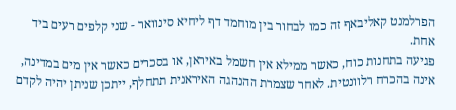הפרלמנט קאליבאף זה כמו לבחור בין מוחמד דף ליחיא סינוואר - שני קלפים רעים ביד אחת.
פגיעה בתחנות כוח, כאשר ממילא אין חשמל באיראן, או בסכרים כאשר אין מים במדינה, אינה בהכרח רלוונטית. לאחר שצמרת ההנהגה האיראנית תתחלף, ייתכן שניתן יהיה לקדם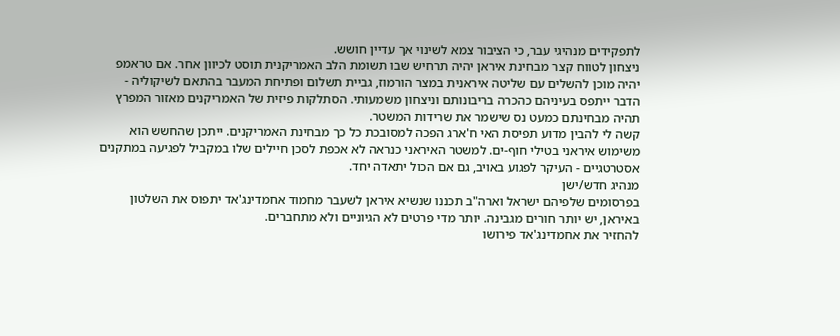לתפקידים מנהיגי עבר, כי הציבור צמא לשינוי אך עדיין חושש.
ניצחון לטווח קצר מבחינת איראן יהיה תרחיש שבו תשומת הלב האמריקנית תוסט לכיוון אחר. אם טראמפ יהיה מוכן להשלים עם שליטה איראנית במצר הורמוז, גביית תשלום ופתיחת המעבר בהתאם לשיקוליה - הדבר ייתפס בעיניהם כהכרה בריבונותם וניצחון משמעותי. הסתלקות פיזית של האמריקנים מאזור המפרץ תהיה מבחינתם כמעט נס שישמר את שרידות המשטר.
קשה לי להבין מדוע תפיסת האי ח'ארג הפכה למסובכת כל כך מבחינת האמריקנים. ייתכן שהחשש הוא משימוש איראני בטילי חוף-ים. למשטר האיראני כנראה לא אכפת לסכן חיילים שלו במקביל לפגיעה במתקנים אסטרטגיים - העיקר לפגוע באויב, גם אם הכול יתאדה יחד.
מנהיג חדש/ישן
בפרסומים שלפיהם ישראל וארה"ב תכננו שנשיא איראן לשעבר מחמוד אחמדינג'אד יתפוס את השלטון באיראן, יש יותר חורים מגבינה. יותר מדי פרטים לא הגיוניים ולא מתחברים.
להחזיר את אחמדינג'אד פירושו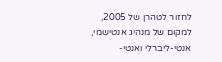לחזור לטהרן של 2005, למקום של מנהיג אנטישמי, אנטי-ליברלי ואנטי-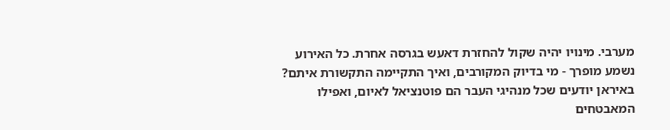מערבי. מינויו יהיה שקול להחזרת דאעש בגרסה אחרת. כל האירוע נשמע מופרך - מי בדיוק המקורבים, ואיך התקיימה התקשורת איתם? באיראן יודעים שכל מנהיגי העבר הם פוטנציאל לאיום, ואפילו המאבטחים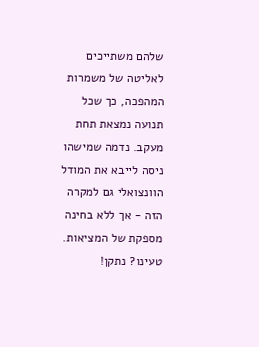שלהם משתייכים לאליטה של משמרות המהפכה, כך שכל תנועה נמצאת תחת מעקב. נדמה שמישהו ניסה לייבא את המודל הוונצואלי גם למקרה הזה - אך ללא בחינה מספקת של המציאות.
טעינו? נתקן!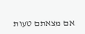אם מצאתם טעות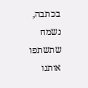בכתבה, נשמח שתשתפו אותנו